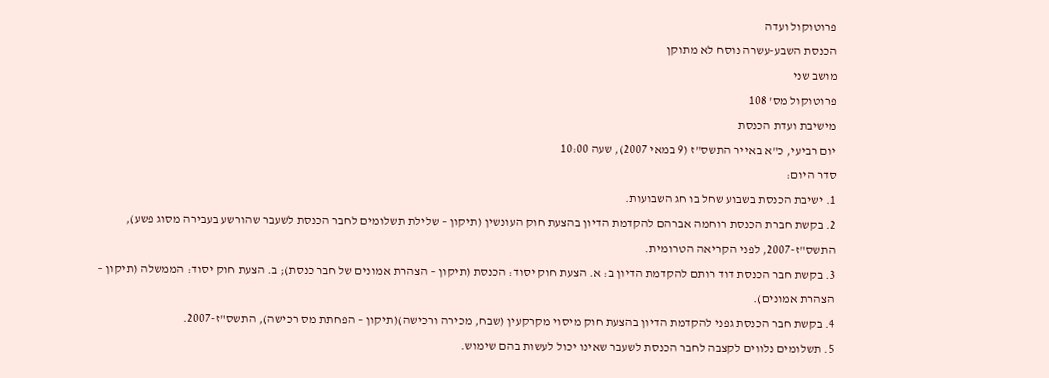פרוטוקול ועדה
הכנסת השבע-עשרה נוסח לא מתוקן
מושב שני
פרוטוקול מס' 108
מישיבת ועדת הכנסת
יום רביעי, כ"א באייר התשס"ז (9 במאי 2007), שעה 10:00
סדר היום:
1. ישיבת הכנסת בשבוע שחל בו חג השבועות.
2. בקשת חברת הכנסת רוחמה אברהם להקדמת הדיון בהצעת חוק העונשין (תיקון – שלילת תשלומים לחבר הכנסת לשעבר שהורשע בעבירה מסוג פשע), התשס"ז-2007, לפני הקריאה הטרומית.
3. בקשת חבר הכנסת דוד רותם להקדמת הדיון ב: א. הצעת חוק יסוד: הכנסת (תיקון – הצהרת אמונים של חבר כנסת); ב. הצעת חוק יסוד: הממשלה (תיקון – הצהרת אמונים).
4. בקשת חבר הכנסת גפני להקדמת הדיון בהצעת חוק מיסוי מקרקעין (שבח, מכירה ורכישה)(תיקון – הפחתת מס רכישה), התשס"ז-2007.
5. תשלומים נלווים לקצבה לחבר הכנסת לשעבר שאינו יכול לעשות בהם שימוש.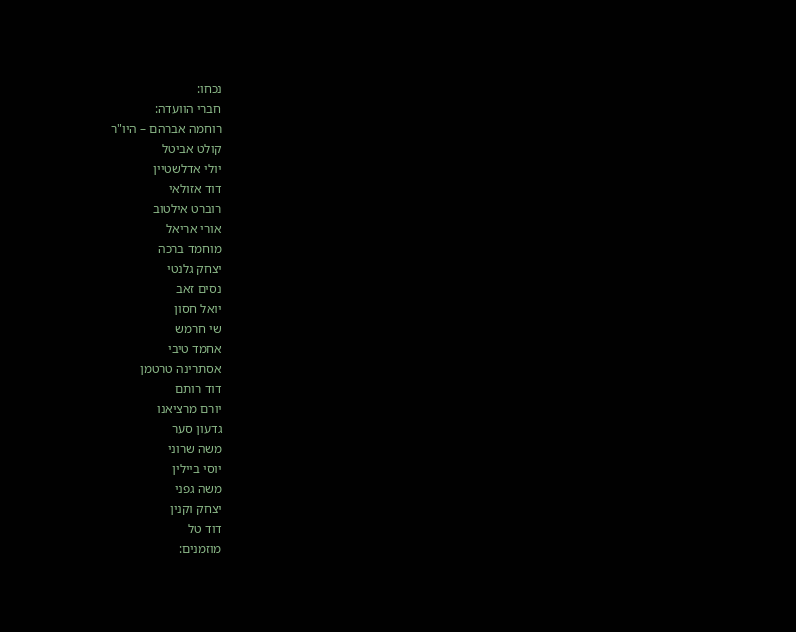נכחו:
חברי הוועדה:
רוחמה אברהם – היו"ר
קולט אביטל
יולי אדלשטיין
דוד אזולאי
רוברט אילטוב
אורי אריאל
מוחמד ברכה
יצחק גלנטי
נסים זאב
יואל חסון
שי חרמש
אחמד טיבי
אסתרינה טרטמן
דוד רותם
יורם מרציאנו
גדעון סער
משה שרוני
יוסי ביילין
משה גפני
יצחק וקנין
דוד טל
מוזמנים: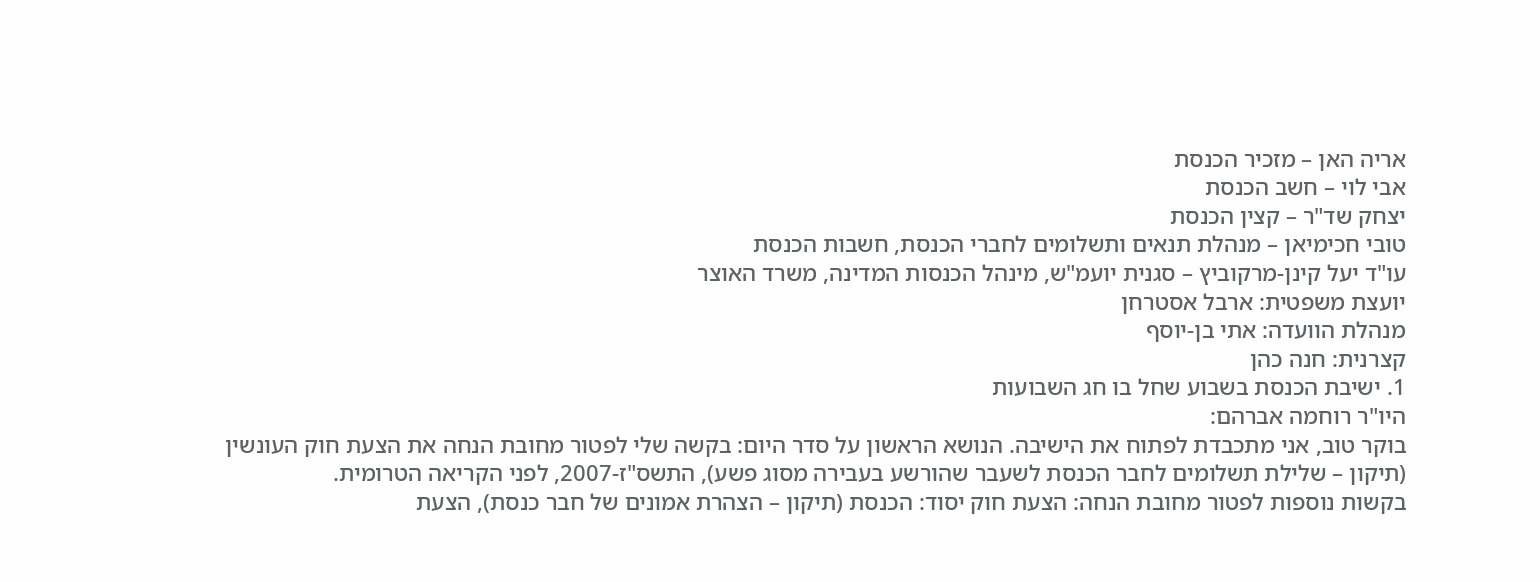אריה האן – מזכיר הכנסת
אבי לוי – חשב הכנסת
יצחק שד"ר – קצין הכנסת
טובי חכימיאן – מנהלת תנאים ותשלומים לחברי הכנסת, חשבות הכנסת
עו"ד יעל קינן-מרקוביץ – סגנית יועמ"ש, מינהל הכנסות המדינה, משרד האוצר
יועצת משפטית: ארבל אסטרחן
מנהלת הוועדה: אתי בן-יוסף
קצרנית: חנה כהן
1. ישיבת הכנסת בשבוע שחל בו חג השבועות
היו"ר רוחמה אברהם:
בוקר טוב, אני מתכבדת לפתוח את הישיבה. הנושא הראשון על סדר היום: בקשה שלי לפטור מחובת הנחה את הצעת חוק העונשין (תיקון – שלילת תשלומים לחבר הכנסת לשעבר שהורשע בעבירה מסוג פשע), התשס"ז-2007, לפני הקריאה הטרומית.
בקשות נוספות לפטור מחובת הנחה: הצעת חוק יסוד: הכנסת (תיקון – הצהרת אמונים של חבר כנסת), הצעת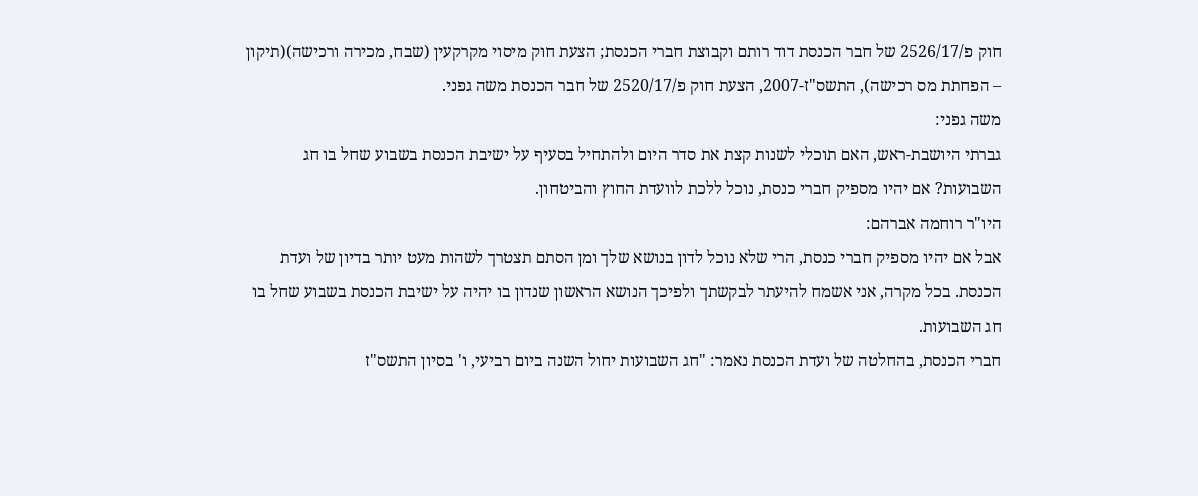חוק פ/2526/17 של חבר הכנסת דוד רותם וקבוצת חברי הכנסת; הצעת חוק מיסוי מקרקעין (שבח, מכירה ורכישה)(תיקון – הפחתת מס רכישה), התשס"ז-2007, הצעת חוק פ/2520/17 של חבר הכנסת משה גפני.
משה גפני:
גברתי היושבת-ראש, האם תוכלי לשנות קצת את סדר היום ולהתחיל בסעיף על ישיבת הכנסת בשבוע שחל בו חג השבועות? אם יהיו מספיק חברי כנסת, נוכל ללכת לוועדת החוץ והביטחון.
היו"ר רוחמה אברהם:
אבל אם יהיו מספיק חברי כנסת, הרי שלא נוכל לדון בנושא שלך ומן הסתם תצטרך לשהות מעט יותר בדיון של ועדת הכנסת. בכל מקרה, אני אשמח להיעתר לבקשתך ולפיכך הנושא הראשון שנדון בו יהיה על ישיבת הכנסת בשבוע שחל בו חג השבועות.
חברי הכנסת, בהחלטה של ועדת הכנסת נאמר: "חג השבועות יחול השנה ביום רביעי, ו' בסיון התשס"ז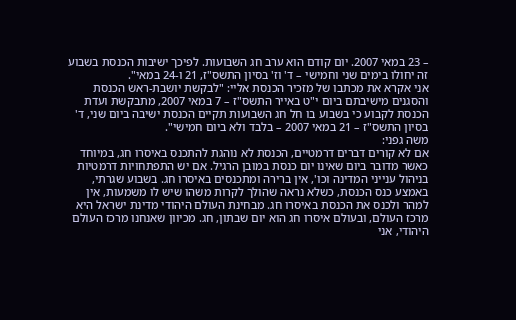– 23 במאי 2007. יום קודם הוא ערב חג השבועות. לפיכך ישיבות הכנסת בשבוע זה יחולו בימים שני וחמישי – ד' וז' בסיון התשס"ז, 21 ו-24 במאי".
אני אקרא את מכתבו של מזכיר הכנסת אליי: "לבקשת יושבת-ראש הכנסת והסגנים מישיבתם ביום י"ט באייר התשס"ז – 7 במאי 2007, מתבקשת ועדת הכנסת לקבוע כי בשבוע בו חל חג השבועות תקיים הכנסת ישיבה ביום שני, ד' בסיון התשס"ז – 21 במאי 2007 – בלבד ולא ביום חמישי".
משה גפני:
אם לא קורים דברים דרמטיים, הכנסת לא נוהגת להתכנס באיסרו חג, במיוחד כאשר מדובר ביום שאינו יום כנסת במובן הרגיל. אם יש התפתחויות דרמטיות בניהול ענייני המדינה וכו', אין ברירה ומתכנסים באיסרו חג. בשבוע שגרתי, באמצע כנס הכנסת, כשלא נראה שהולך לקרות משהו שיש לו משמעות, אין למהר ולכנס את הכנסת באיסרו חג. מבחינת העולם היהודי מדינת ישראל היא מרכז העולם, ובעולם איסרו חג הוא יום שבתון, חג. מכיוון שאנחנו מרכז העולם היהודי, אני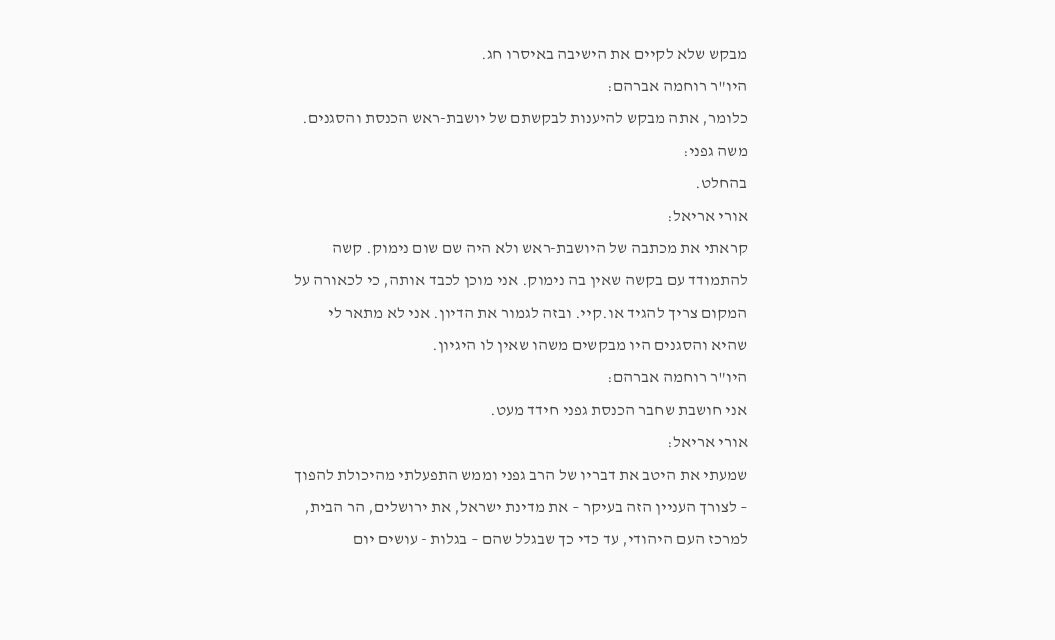מבקש שלא לקיים את הישיבה באיסרו חג.
היו"ר רוחמה אברהם:
כלומר, אתה מבקש להיענות לבקשתם של יושבת-ראש הכנסת והסגנים.
משה גפני:
בהחלט.
אורי אריאל:
קראתי את מכתבה של היושבת-ראש ולא היה שם שום נימוק. קשה להתמודד עם בקשה שאין בה נימוק. אני מוכן לכבד אותה, כי לכאורה על המקום צריך להגיד או.קיי. ובזה לגמור את הדיון. אני לא מתאר לי שהיא והסגנים היו מבקשים משהו שאין לו היגיון.
היו"ר רוחמה אברהם:
אני חושבת שחבר הכנסת גפני חידד מעט.
אורי אריאל:
שמעתי את היטב את דבריו של הרב גפני וממש התפעלתי מהיכולת להפוך – לצורך העניין הזה בעיקר – את מדינת ישראל, את ירושלים, הר הבית, למרכז העם היהודי, עד כדי כך שבגלל שהם – בגלות - עושים יום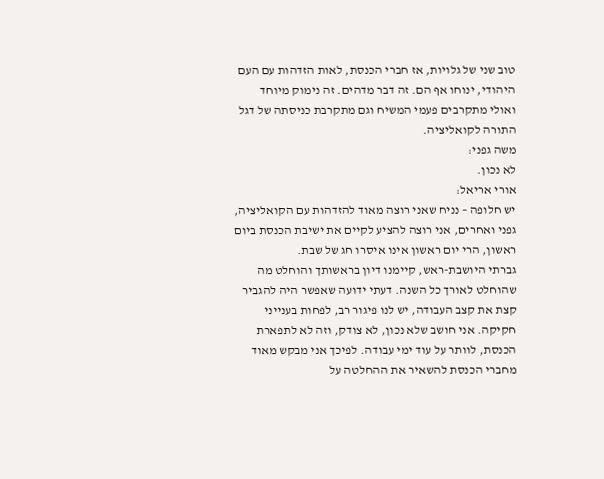טוב שני של גלויות, אז חברי הכנסת, לאות הזדהות עם העם היהודי, ינוחו אף הם. זה דבר מדהים. זה נימוק מיוחד ואולי מתקרבים פעמי המשיח וגם מתקרבת כניסתה של דגל התורה לקואליציה.
משה גפני:
לא נכון.
אורי אריאל:
יש חלופה – נניח שאני רוצה מאוד להזדהות עם הקואליציה, גפני ואחרים, אני רוצה להציע לקיים את ישיבת הכנסת ביום ראשון, הרי יום ראשון אינו איסרו חג של שבת.
גברתי היושבת-ראש, קיימנו דיון בראשותך והוחלט מה שהוחלט לאורך כל השנה. דעתי ידועה שאפשר היה להגביר קצת את קצב העבודה, יש לנו פיגור רב, לפחות בענייני חקיקה. אני חושב שלא נכון, לא צודק, וזה לא לתפארת הכנסת, לוותר על עוד ימי עבודה. לפיכך אני מבקש מאוד מחברי הכנסת להשאיר את ההחלטה על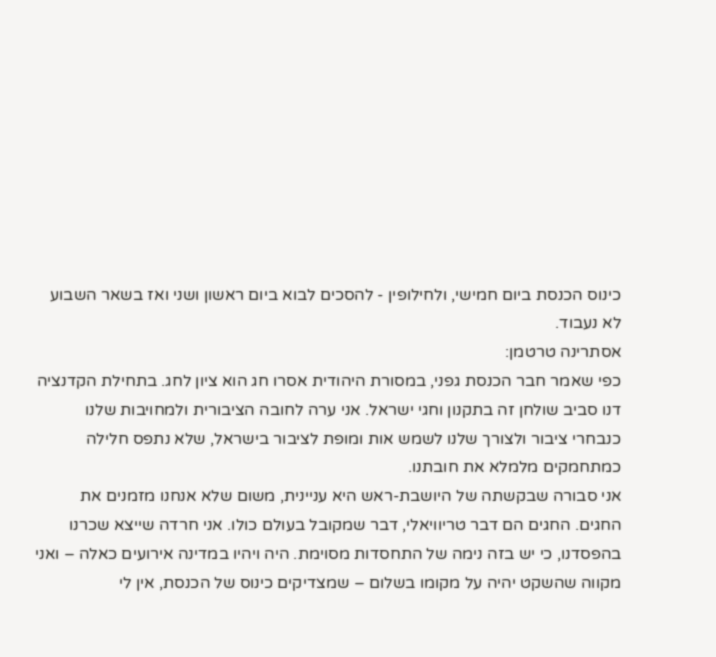כינוס הכנסת ביום חמישי, ולחילופין - להסכים לבוא ביום ראשון ושני ואז בשאר השבוע לא נעבוד.
אסתרינה טרטמן:
כפי שאמר חבר הכנסת גפני, במסורת היהודית אסרו חג הוא ציון לחג. בתחילת הקדנציה דנו סביב שולחן זה בתקנון וחגי ישראל. אני ערה לחובה הציבורית ולמחויבות שלנו כנבחרי ציבור ולצורך שלנו לשמש אות ומופת לציבור בישראל, שלא נתפס חלילה כמתחמקים מלמלא את חובתנו.
אני סבורה שבקשתה של היושבת-ראש היא עניינית, משום שלא אנחנו מזמנים את החגים. החגים הם דבר טריוויאלי, דבר שמקובל בעולם כולו. אני חרדה שייצא שכרנו בהפסדנו, כי יש בזה נימה של התחסדות מסוימת. היה ויהיו במדינה אירועים כאלה – ואני מקווה שהשקט יהיה על מקומו בשלום – שמצדיקים כינוס של הכנסת, אין לי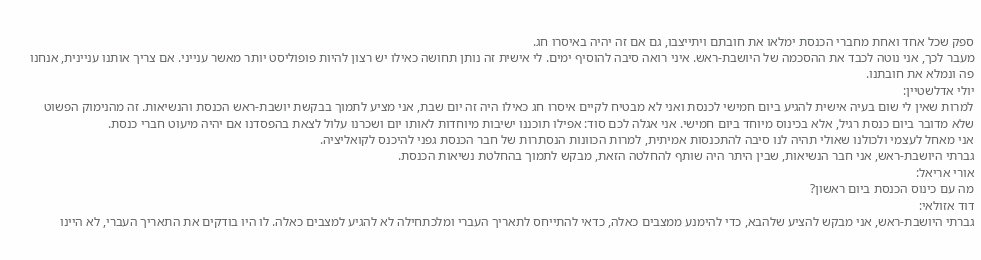ספק שכל אחד ואחת מחברי הכנסת ימלאו את חובתם ויתייצבו, גם אם זה יהיה באיסרו חג.
מעבר לכך, אני נוטה לכבד את ההסכמה של היושבת-ראש. איני רואה סיבה להוסיף ימים. לי אישית זה נותן תחושה כאילו יש רצון להיות פופוליסט יותר מאשר ענייני. אם צריך אותנו עניינית, אנחנו פה ונמלא את חובתנו.
יולי אדלשטיין:
למרות שאין לי שום בעיה אישית להגיע ביום חמישי לכנסת ואני לא מבטיח לקיים איסרו חג כאילו היה זה יום שבת, אני מציע לתמוך בבקשת יושבת-ראש הכנסת והנשיאות. זה מהנימוק הפשוט שלא מדובר ביום כנסת רגיל, אלא בכינוס מיוחד ביום חמישי. אני אגלה לכם סוד: אפילו תוכננו ישיבות מיוחדות לאותו יום ושכרנו עלול לצאת בהפסדנו אם יהיה מיעוט חברי כנסת.
אני מאחל לעצמי ולכולנו שאולי תהיה לנו סיבה להתכנסות אמיתית, למרות הכוונות הנסתרות של חבר הכנסת גפני להיכנס לקואליציה.
גברתי היושבת-ראש, אני חבר הנשיאות, שבין היתר היה שותף להחלטה הזאת, מבקש לתמוך בהחלטת נשיאות הכנסת.
אורי אריאל:
מה עם כינוס הכנסת ביום ראשון?
דוד אזולאי:
גברתי היושבת-ראש, אני מבקש להציע שלהבא, כדי להימנע ממצבים כאלה, כדאי להתייחס לתאריך העברי ומלכתחילה לא להגיע למצבים כאלה. לו היו בודקים את התאריך העברי, לא היינו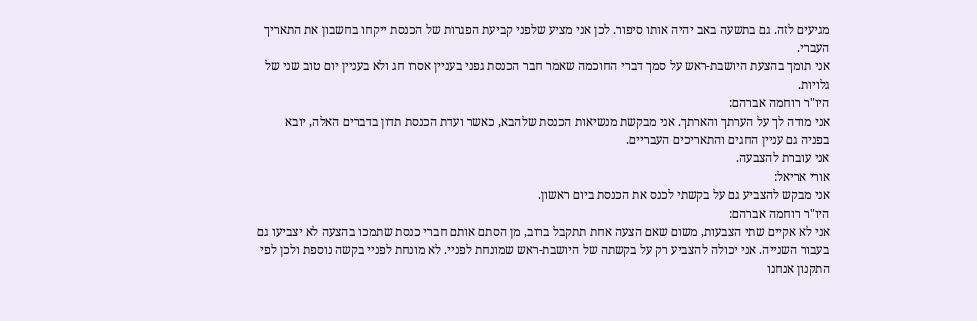מגיעים לזה. גם בתשעה באב יהיה אותו סיפור. לכן אני מציע שלפני קביעת הפגרות של הכנסת ייקחו בחשבון את התאריך העברי.
אני תומך בהצעת היושבת-ראש על סמך דברי החוכמה שאמר חבר הכנסת גפני בעניין אסרו חג ולא בעניין יום טוב שני של גלויות.
היו"ר רוחמה אברהם:
אני מודה לך על הערתך והארתך. אני מבקשת מנשיאות הכנסת שלהבא, כאשר ועדת הכנסת תדון בדברים האלה, יובא בפניה גם עניין החגים והתאריכים העבריים.
אני עוברת להצבעה.
אורי אריאל:
אני מבקש להצביע גם על בקשתי לכנס את הכנסת ביום ראשון.
היו"ר רוחמה אברהם:
אני לא אקיים שתי הצבעות, משום שאם הצעה אחת תתקבל ברוב, מן הסתם אותם חברי כנסת שתמכו בהצעה לא יצביעו גם בעבור השנייה. אני יכולה להצביע רק על בקשתה של היושבת-ראש שמונחת לפניי. לא מונחת לפניי בקשה נוספת ולכן לפי התקנון אנחנו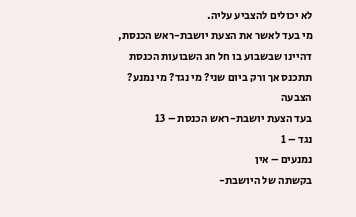לא יכולים להצביע עליה.
מי בעד לאשר את הצעת יושבת-ראש הכנסת, דהיינו שבשבוע בו חל חג השבועות הכנסת תתכנס אך ורק ביום שני? מי נגד? מי נמנע?
הצבעה
בעד הצעת יושבת-ראש הכנסת – 13
נגד – 1
נמנעים – אין
בקשתה של היושבת-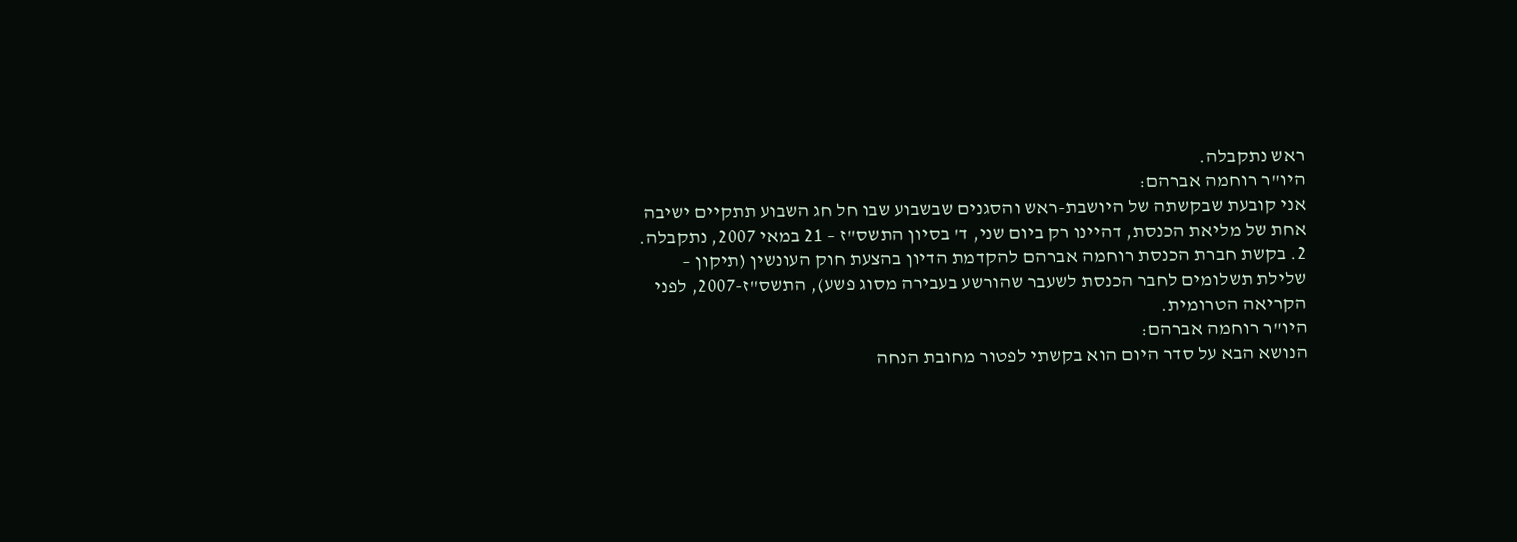ראש נתקבלה.
היו"ר רוחמה אברהם:
אני קובעת שבקשתה של היושבת-ראש והסגנים שבשבוע שבו חל חג השבוע תתקיים ישיבה אחת של מליאת הכנסת, דהיינו רק ביום שני, ד' בסיון התשס"ז – 21 במאי 2007, נתקבלה.
2. בקשת חברת הכנסת רוחמה אברהם להקדמת הדיון בהצעת חוק העונשין (תיקון – שלילת תשלומים לחבר הכנסת לשעבר שהורשע בעבירה מסוג פשע), התשס"ז-2007, לפני הקריאה הטרומית.
היו"ר רוחמה אברהם:
הנושא הבא על סדר היום הוא בקשתי לפטור מחובת הנחה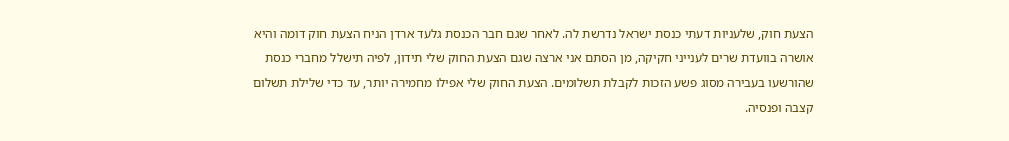הצעת חוק, שלעניות דעתי כנסת ישראל נדרשת לה. לאחר שגם חבר הכנסת גלעד ארדן הניח הצעת חוק דומה והיא אושרה בוועדת שרים לענייני חקיקה, מן הסתם אני ארצה שגם הצעת החוק שלי תידון, לפיה תישלל מחברי כנסת שהורשעו בעבירה מסוג פשע הזכות לקבלת תשלומים. הצעת החוק שלי אפילו מחמירה יותר, עד כדי שלילת תשלום קצבה ופנסיה.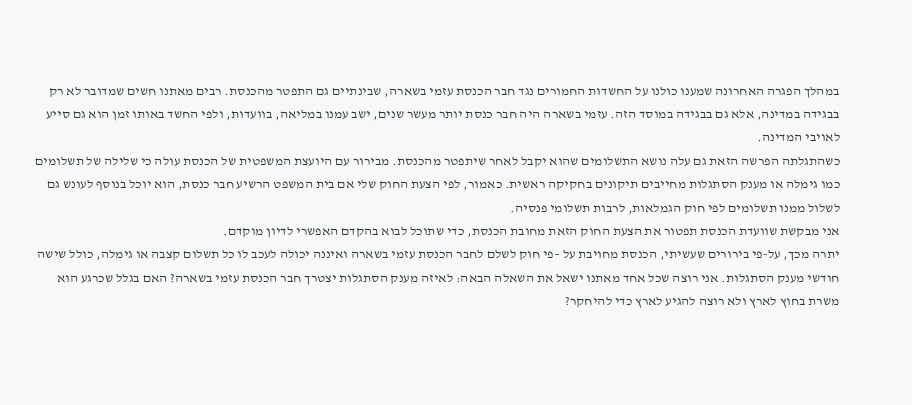במהלך הפגרה האחרונה שמענו כולנו על החשדות החמורים נגד חבר הכנסת עזמי בשארה, שבינתיים גם התפטר מהכנסת. רבים מאתנו חשים שמדובר לא רק בבגידה במדינה, אלא גם בבגידה במוסד הזה. עזמי בשארה היה חבר כנסת יותר מעשר שנים, ישב עמנו במליאה, בוועדות, ולפי החשד באותו זמן הוא גם סייע לאויבי המדינה.
כשהתגלתה הפרשה הזאת גם עלה נושא התשלומים שהוא יקבל לאחר שיתפטר מהכנסת. מבירור עם היועצת המשפטית של הכנסת עולה כי שלילה של תשלומים כמו גימלה או מענק הסתגלות מחייבים תיקונים בחקיקה ראשית. כאמור, לפי הצעת החוק שלי אם בית המשפט הרשיע חבר כנסת, הוא יוכל בנוסף לעונש גם לשלול ממנו תשלומים לפי חוק הגמלאות, לרבות תשלומי פנסיה.
אני מבקשת שוועדת הכנסת תפטור את הצעת החוק הזאת מחובת הכנסת, כדי שתוכל לבוא בהקדם האפשרי לדיון מוקדם.
יתרה מכך, על-פי בירורים שעשיתי, הכנסת מחויבת על –פי חוק לשלם לחבר הכנסת עזמי בשארה ואיננה יכולה לעכב לו כל תשלום קצבה או גימלה, כולל שישה חודשי מענק הסתגלות. אני רוצה שכל אחד מאתנו ישאל את השאלה הבאה: לאיזה מענק הסתגלות יצטרך חבר הכנסת עזמי בשארה? האם בגלל שכרגע הוא משרת בחוץ לארץ ולא רוצה להגיע לארץ כדי להיחקר?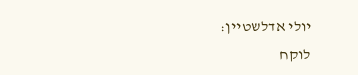יולי אדלשטיין:
לוקח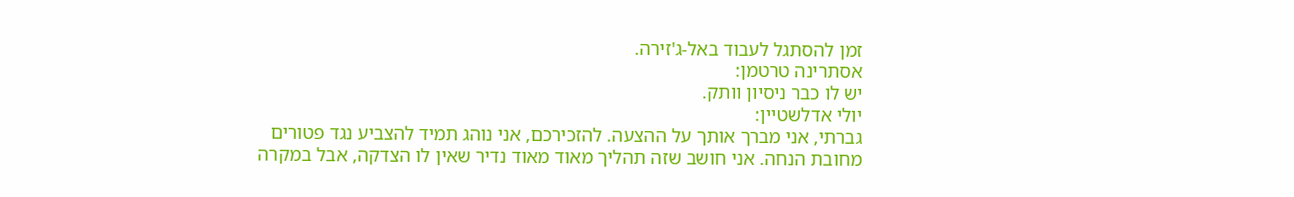זמן להסתגל לעבוד באל-ג'זירה.
אסתרינה טרטמן:
יש לו כבר ניסיון וותק.
יולי אדלשטיין:
גברתי, אני מברך אותך על ההצעה. להזכירכם, אני נוהג תמיד להצביע נגד פטורים מחובת הנחה. אני חושב שזה תהליך מאוד מאוד נדיר שאין לו הצדקה, אבל במקרה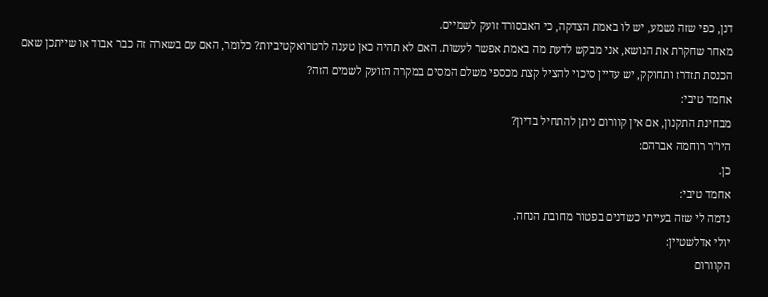דנן, כפי שזה נשמע, יש לו באמת הצדקה, כי האבסורד זועק לשמיים.
מאחר שחקרת את הנושא, אני מבקש לדעת מה באמת אפשר לעשות. האם לא תהיה כאן טענה לרטרואקטיביות? כלומר, האם עם בשארה זה כבר אבוד או שייתכן שאם הכנסת תזדרז ותחוקק, יש עדיין סיכוי להציל קצת מכספי משלם המסים במקרה הזועק לשמים הזה?
אחמד טיבי:
מבחינת התקנון, אם אין קוורום ניתן להתחיל בדיון?
היו"ר רוחמה אברהם:
כן.
אחמד טיבי:
נדמה לי שזה בעייתי כשדנים בפטור מחובת הנחה.
יולי אדלשטיין:
הקוורום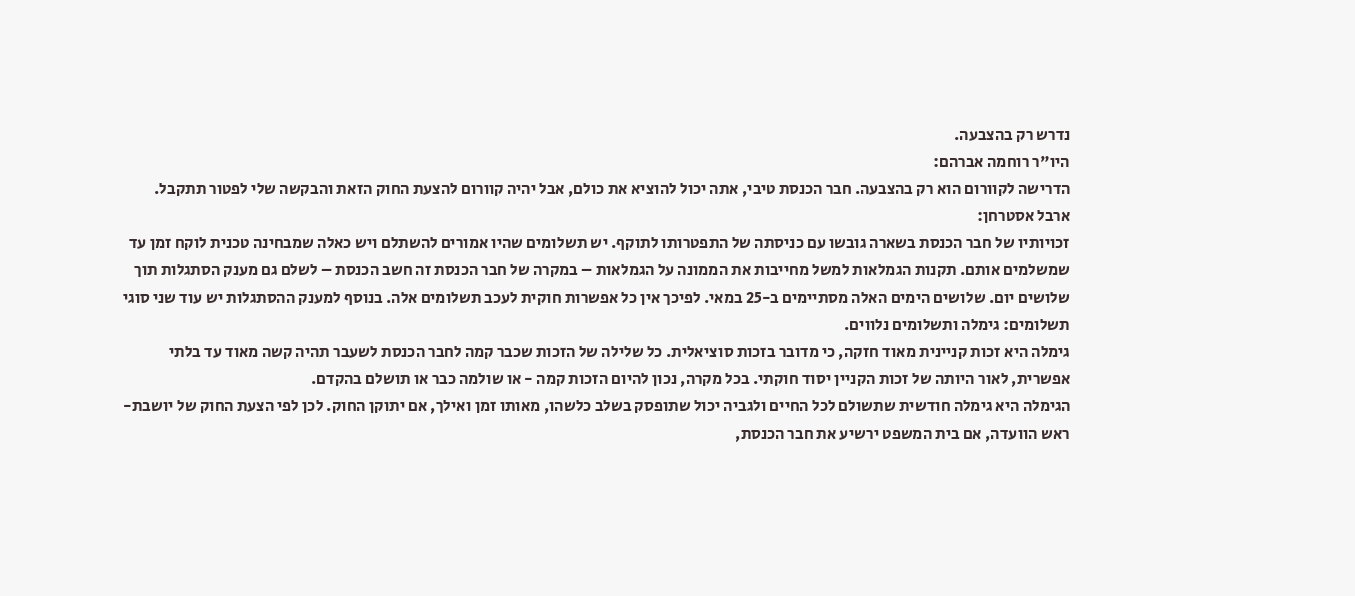נדרש רק בהצבעה.
היו"ר רוחמה אברהם:
הדרישה לקוורום הוא רק בהצבעה. חבר הכנסת טיבי, אתה יכול להוציא את כולם, אבל יהיה קוורום להצעת החוק הזאת והבקשה שלי לפטור תתקבל.
ארבל אסטרחן:
זכויותיו של חבר הכנסת בשארה גובשו עם כניסתה של התפטרותו לתוקף. יש תשלומים שהיו אמורים להשתלם ויש כאלה שמבחינה טכנית לוקח זמן עד שמשלמים אותם. תקנות הגמלאות למשל מחייבות את הממונה על הגמלאות – במקרה של חבר הכנסת זה חשב הכנסת – לשלם גם מענק הסתגלות תוך שלושים יום. שלושים הימים האלה מסתיימים ב-25 במאי. לפיכך אין כל אפשרות חוקית לעכב תשלומים אלה. בנוסף למענק ההסתגלות יש עוד שני סוגי תשלומים: גימלה ותשלומים נלווים.
גימלה היא זכות קניינית מאוד חזקה, כי מדובר בזכות סוציאלית. כל שלילה של הזכות שכבר קמה לחבר הכנסת לשעבר תהיה קשה מאוד עד בלתי אפשרית, לאור היותה של זכות הקניין יסוד חוקתי. בכל מקרה, נכון להיום הזכות קמה - או שולמה כבר או תושלם בהקדם.
הגימלה היא גימלה חודשית שתשולם לכל החיים ולגביה יכול שתופסק בשלב כלשהו, מאותו זמן ואילך, אם יתוקן החוק. לכן לפי הצעת החוק של יושבת-ראש הוועדה, אם בית המשפט ירשיע את חבר הכנסת,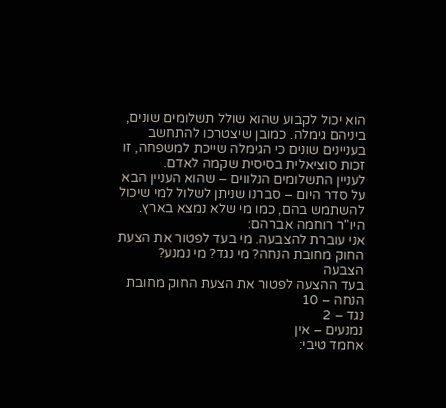הוא יכול לקבוע שהוא שולל תשלומים שונים, ביניהם גימלה. כמובן שיצטרכו להתחשב בעניינים שונים כי הגימלה שייכת למשפחה, זו זכות סוציאלית בסיסית שקמה לאדם.
לעניין התשלומים הנלווים – שהוא העניין הבא על סדר היום – סברנו שניתן לשלול למי שיכול להשתמש בהם, כמו מי שלא נמצא בארץ.
היו"ר רוחמה אברהם:
אני עוברת להצבעה. מי בעד לפטור את הצעת החוק מחובת הנחה? מי נגד? מי נמנע?
הצבעה
בעד ההצעה לפטור את הצעת החוק מחובת הנחה – 10
נגד – 2
נמנעים – אין
אחמד טיבי: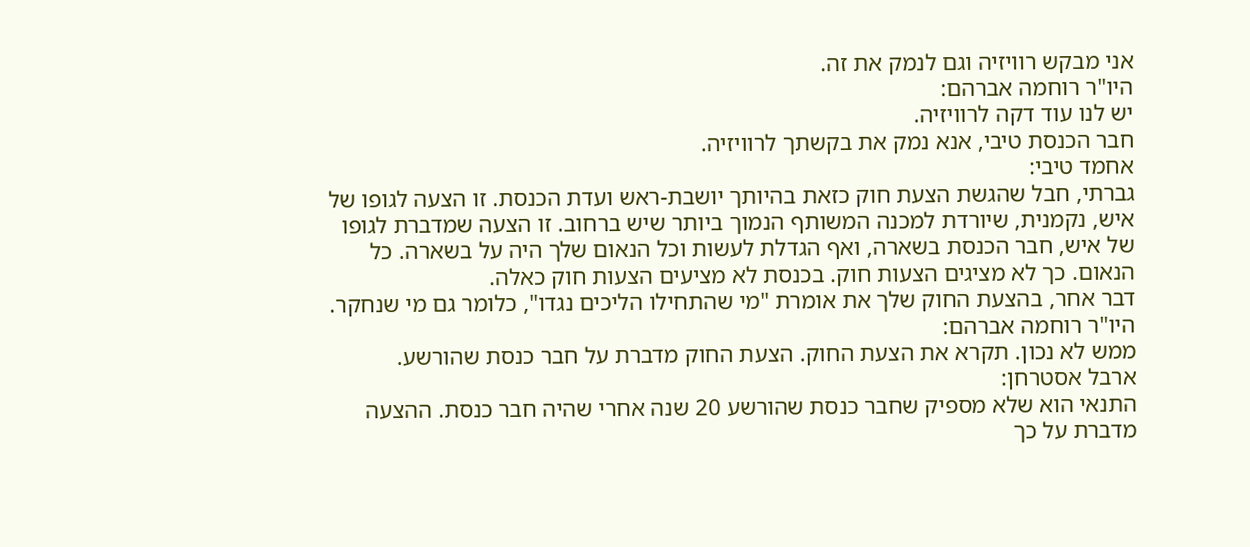אני מבקש רוויזיה וגם לנמק את זה.
היו"ר רוחמה אברהם:
יש לנו עוד דקה לרוויזיה.
חבר הכנסת טיבי, אנא נמק את בקשתך לרוויזיה.
אחמד טיבי:
גברתי, חבל שהגשת הצעת חוק כזאת בהיותך יושבת-ראש ועדת הכנסת. זו הצעה לגופו של איש, נקמנית, שיורדת למכנה המשותף הנמוך ביותר שיש ברחוב. זו הצעה שמדברת לגופו של איש, חבר הכנסת בשארה, ואף הגדלת לעשות וכל הנאום שלך היה על בשארה. כל הנאום. כך לא מציגים הצעות חוק. בכנסת לא מציעים הצעות חוק כאלה.
דבר אחר, בהצעת החוק שלך את אומרת "מי שהתחילו הליכים נגדו", כלומר גם מי שנחקר.
היו"ר רוחמה אברהם:
ממש לא נכון. תקרא את הצעת החוק. הצעת החוק מדברת על חבר כנסת שהורשע.
ארבל אסטרחן:
התנאי הוא שלא מספיק שחבר כנסת שהורשע 20 שנה אחרי שהיה חבר כנסת. ההצעה מדברת על כך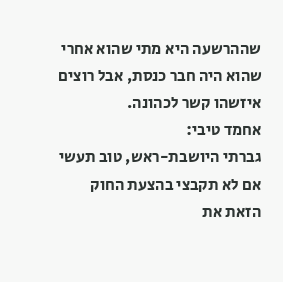שההרשעה היא מתי שהוא אחרי שהוא היה חבר כנסת, אבל רוצים איזשהו קשר לכהונה.
אחמד טיבי:
גברתי היושבת-ראש, טוב תעשי אם לא תקבצי בהצעת החוק הזאת את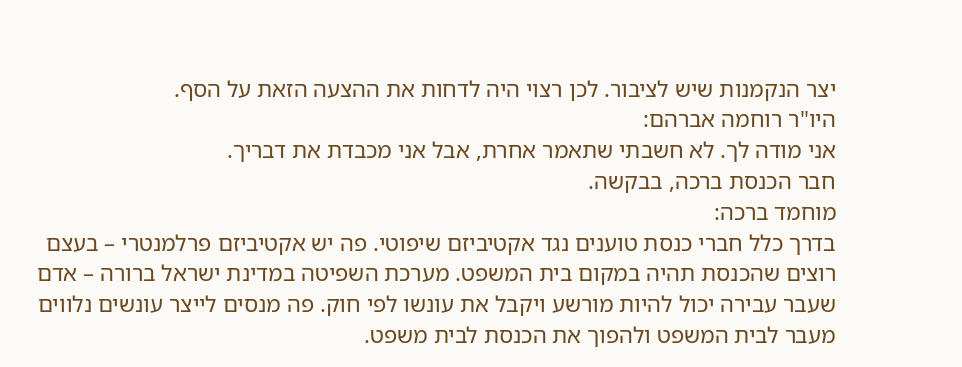יצר הנקמנות שיש לציבור. לכן רצוי היה לדחות את ההצעה הזאת על הסף.
היו"ר רוחמה אברהם:
אני מודה לך. לא חשבתי שתאמר אחרת, אבל אני מכבדת את דבריך.
חבר הכנסת ברכה, בבקשה.
מוחמד ברכה:
בדרך כלל חברי כנסת טוענים נגד אקטיביזם שיפוטי. פה יש אקטיביזם פרלמנטרי – בעצם רוצים שהכנסת תהיה במקום בית המשפט. מערכת השפיטה במדינת ישראל ברורה – אדם שעבר עבירה יכול להיות מורשע ויקבל את עונשו לפי חוק. פה מנסים לייצר עונשים נלווים מעבר לבית המשפט ולהפוך את הכנסת לבית משפט.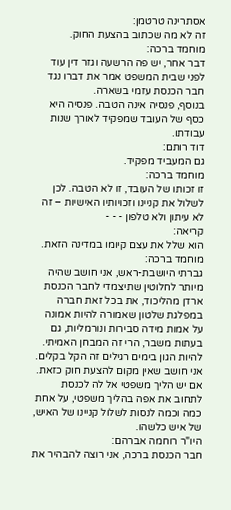אסתרינה טרטמן:
זה לא מה שכתוב בהצעת החוק.
מוחמד ברכה:
דבר אחר, יש פה הרשעה וגזר דין עוד לפני שבית המשפט אמר את דברו נגד חבר הכנסת עזמי בשארה.
בנוסף, פנסיה אינה הטבה. פנסיה היא כסף של העובד שמפקיד לאורך שנות עבודתו.
דוד רותם:
גם המעביד מפקיד.
מוחמד ברכה:
זו זכותו של העובד, זו לא הטבה. לכן לשלול את קניינו וזכויותיו האישיות – זה לא עיתון ולא טלפון - - -
קריאה:
הוא שלל את עצם קיומו במדינה הזאת.
מוחמד ברכה:
גברתי היושבת-ראש, אני חושב שהיה מיותר לחלוטין שתיצמדי לחבר הכנסת ארדן מהליכוד, את בכל זאת חברה במפלגת שלטון שאמורה להיות אמונה על אמות מידה סבירות ונורמליות, גם בעתות משבר, הרי זה המבחן האמיתי. להיות הגון בימים רגילים זה הקל בקלים.
אני חושב שאין מקום להצעת חוק כזאת. אם יש הליך משפטי אל לה לכנסת לתחוב את אפה בהליך משפטי, על אחת כמה וכמה לנסות לשלול קניינו של האיש, של איש כלשהו.
היו"ר רוחמה אברהם:
חבר הכנסת ברכה, אני רוצה להבהיר את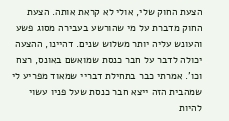הצעת החוק שלי, אולי לא קראת אותה. הצעת החוק מדברת על מי שהורשע בעבירה מסוג פשע והעונש עליה יותר משלוש שנים. דהיינו, ההצעה יכולה לדבר על חבר כנסת שמואשם באונס, רצח וכו'. אמרתי כבר בתחילת דבריי שמאוד מפריע לי שמהבית הזה ייצא חבר כנסת שעל פניו עשוי להיות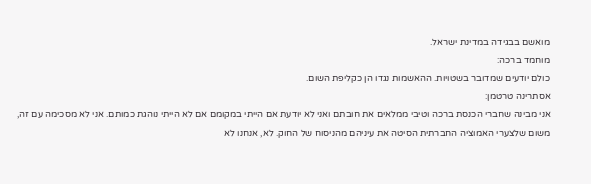מואשם בבגידה במדינת ישראל.
מוחמד ברכה:
כולם יודעים שמדובר בשטויות. ההאשמות נגדו הן כקליפת השום.
אסתרינה טרטמן:
אני מבינה שחברי הכנסת ברכה וטיבי ממלאים את חובתם ואני לא יודעת אם הייתי במקומם אם לא הייתי נוהגת כמותם. אני לא מסכימה עם זה, משום שלצערי האמוציה החברתית הסיטה את עיניהם מהניסוח של החוק. לא, אנחנו לא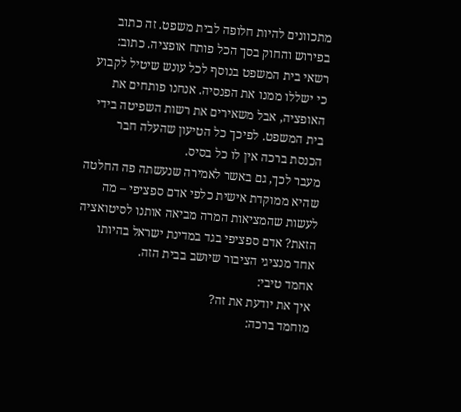מתכוונים להיות חלופה לבית משפט. זה כתוב בפירוש והחוק בסך הכל פותח אופציה. כתוב: רשאי בית המשפט בנוסף לכל עונש שיטיל לקבוע כי ישללו ממנו את הפנסיה. אנחנו פותחים את האופציה, אבל משאירים את רשות השפיטה בידי בית המשפט. לפיכך כל הטיעון שהעלה חבר הכנסת ברכה אין לו כל בסיס.
מעבר לכך, גם באשר לאמירה שנעשתה פה החלטה שהיא ממוקדת אישית כלפי אדם ספציפי – מה לעשות שהמציאות המרה מביאה אותנו לסיטואציה הזאת? אדם ספציפי בגד במדינת ישראל בהיותו אחד מנציגי הציבור שיושב בבית הזה.
אחמד טיבי:
איך את יודעת את זה?
מוחמד ברכה: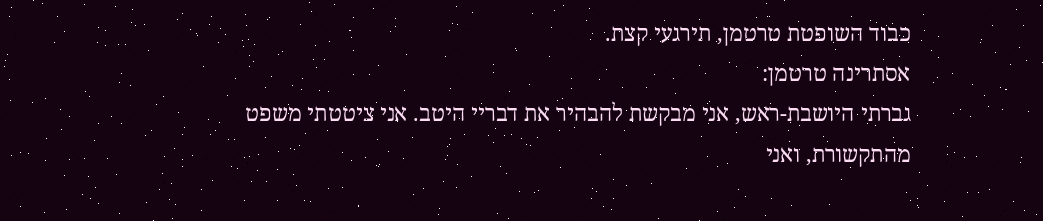כבוד השופטת טרטמן, תירגעי קצת.
אסתרינה טרטמן:
גברתי היושבת-ראש, אני מבקשת להבהיר את דבריי היטב. אני ציטטתי משפט מהתקשורת, ואני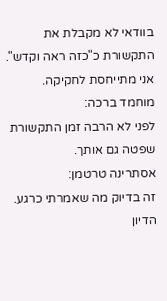בוודאי לא מקבלת את התקשורת כ"כזה ראה וקדש". אני מתייחסת לחקיקה.
מוחמד ברכה:
לפני לא הרבה זמן התקשורת שפטה גם אותך.
אסתרינה טרטמן:
זה בדיוק מה שאמרתי כרגע. הדיון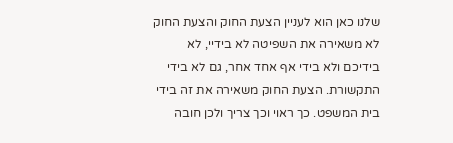שלנו כאן הוא לעניין הצעת החוק והצעת החוק לא משאירה את השפיטה לא בידיי, לא בידיכם ולא בידי אף אחד אחר, גם לא בידי התקשורת. הצעת החוק משאירה את זה בידי בית המשפט. כך ראוי וכך צריך ולכן חובה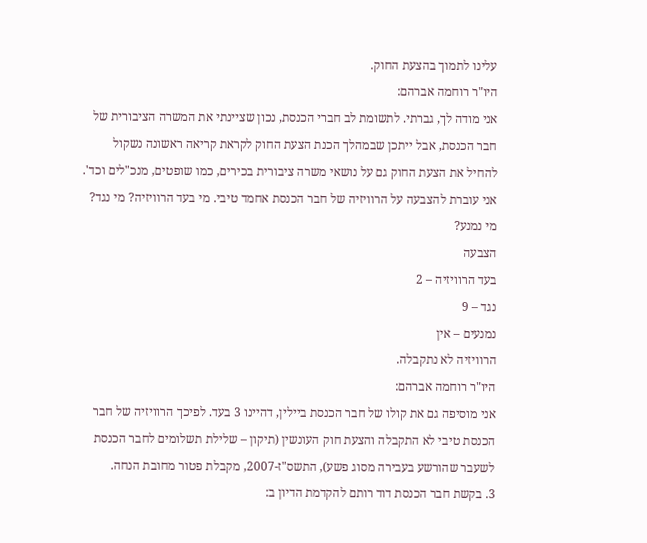עלינו לתמוך בהצעת החוק.
היו"ר רוחמה אברהם:
אני מודה לך, גברתי. לתשומת לב חברי הכנסת, נכון שציינתי את המשרה הציבורית של חבר הכנסת, אבל ייתכן שבמהלך הכנת הצעת החוק לקראת קריאה ראשונה נשקול להחיל את הצעת החוק גם על נושאי משרה ציבורית בכירים, כמו שופטים, מנכ"לים וכד'.
אני עוברת להצבעה על הרוויזיה של חבר הכנסת אחמד טיבי. מי בעד הרוויזיה? מי נגד? מי נמנע?
הצבעה
בעד הרוויזיה – 2
נגד – 9
נמנעים – אין
הרוויזיה לא נתקבלה.
היו"ר רוחמה אברהם:
אני מוסיפה גם את קולו של חבר הכנסת ביילין, דהיינו 3 בעד. לפיכך הרוויזיה של חבר הכנסת טיבי לא התקבלה והצעת חוק העונשין (תיקון – שלילת תשלומים לחבר הכנסת לשעבר שהורשע בעבירה מסוג פשע), התשס"ז-2007, מקבלת פטור מחובת הנחה.
3. בקשת חבר הכנסת דוד רותם להקדמת הדיון ב: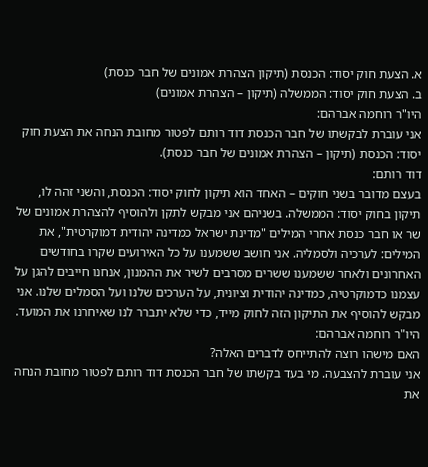א. הצעת חוק יסוד: הכנסת (תיקון הצהרת אמונים של חבר כנסת)
ב. הצעת חוק יסוד: הממשלה (תיקון – הצהרת אמונים)
היו"ר רוחמה אברהם:
אני עוברת לבקשתו של חבר הכנסת דוד רותם לפטור מחובת הנחה את הצעת חוק יסוד: הכנסת (תיקון – הצהרת אמונים של חבר כנסת).
דוד רותם:
בעצם מדובר בשני חוקים – האחד הוא תיקון לחוק יסוד: הכנסת, והשני זהה לו, תיקון בחוק יסוד: הממשלה. בשניהם אני מבקש לתקן ולהוסיף להצהרת אמונים של שר או חבר כנסת אחרי המילים "מדינת ישראל כמדינה יהודית דמוקרטית", את המילים: לערכיה ולסמליה. אני חושב ששמענו על כל האירועים שקרו בחודשים האחרונים ולאחר ששמענו ששרים מסרבים לשיר את ההמנון, אנחנו חייבים להגן על עצמנו כדמוקרטיה, כמדינה יהודית וציונית, על הערכים שלנו ועל הסמלים שלנו. אני מבקש להוסיף את התיקון הזה לחוק מייד, כדי שלא יתברר לנו שאיחרנו את המועד.
היו"ר רוחמה אברהם:
האם מישהו רוצה להתייחס לדברים האלה?
אני עוברת להצבעה. מי בעד בקשתו של חבר הכנסת דוד רותם לפטור מחובת הנחה את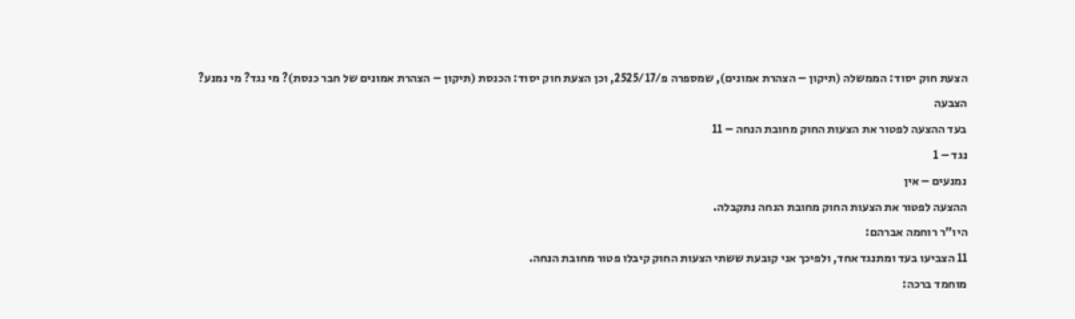הצעת חוק יסוד: הממשלה (תיקון – הצהרת אמונים), שמספרה פ/2525/17, וכן הצעת חוק יסוד: הכנסת (תיקון – הצהרת אמונים של חבר כנסת)? מי נגד? מי נמנע?
הצבעה
בעד ההצעה לפטור את הצעות החוק מחובת הנחה – 11
נגד – 1
נמנעים – אין
ההצעה לפטור את הצעות החוק מחובת הנחה נתקבלה.
היו"ר רוחמה אברהם:
11 הצביעו בעד ומתנגד אחד, ולפיכך אני קובעת ששתי הצעות החוק קיבלו פטור מחובת הנחה.
מוחמד ברכה: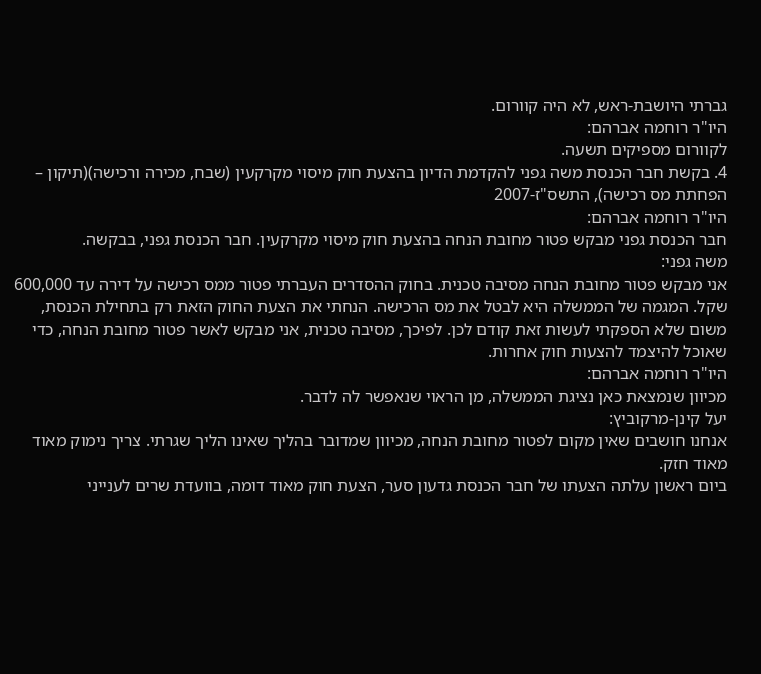גברתי היושבת-ראש, לא היה קוורום.
היו"ר רוחמה אברהם:
לקוורום מספיקים תשעה.
4. בקשת חבר הכנסת משה גפני להקדמת הדיון בהצעת חוק מיסוי מקרקעין (שבח, מכירה ורכישה)(תיקון – הפחתת מס רכישה), התשס"ז-2007
היו"ר רוחמה אברהם:
חבר הכנסת גפני מבקש פטור מחובת הנחה בהצעת חוק מיסוי מקרקעין. חבר הכנסת גפני, בבקשה.
משה גפני:
אני מבקש פטור מחובת הנחה מסיבה טכנית. בחוק ההסדרים העברתי פטור ממס רכישה על דירה עד 600,000 שקל. המגמה של הממשלה היא לבטל את מס הרכישה. הנחתי את הצעת החוק הזאת רק בתחילת הכנסת, משום שלא הספקתי לעשות זאת קודם לכן. לפיכך, מסיבה טכנית, אני מבקש לאשר פטור מחובת הנחה, כדי שאוכל להיצמד להצעות חוק אחרות.
היו"ר רוחמה אברהם:
מכיוון שנמצאת כאן נציגת הממשלה, מן הראוי שנאפשר לה לדבר.
יעל קינן-מרקוביץ:
אנחנו חושבים שאין מקום לפטור מחובת הנחה, מכיוון שמדובר בהליך שאינו הליך שגרתי. צריך נימוק מאוד מאוד חזק.
ביום ראשון עלתה הצעתו של חבר הכנסת גדעון סער, הצעת חוק מאוד דומה, בוועדת שרים לענייני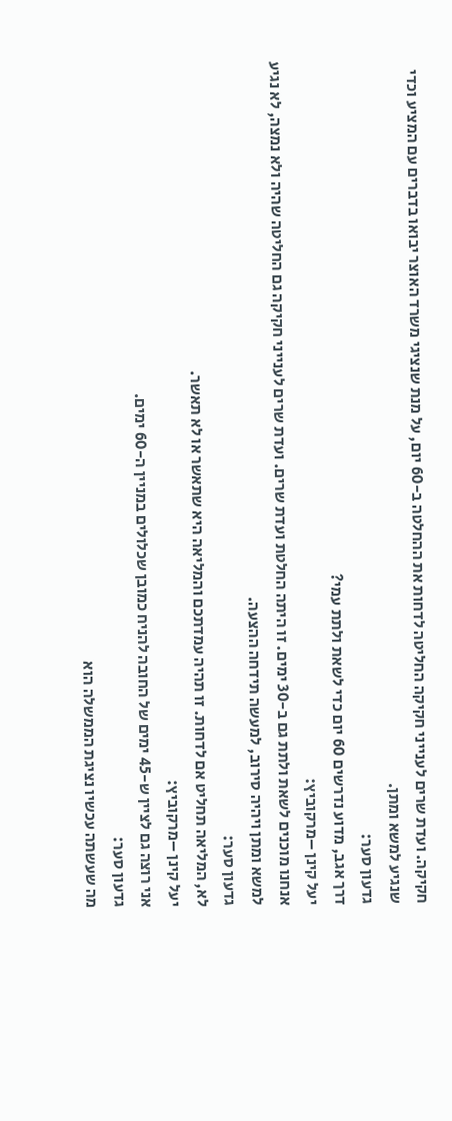חקיקה. ועדת שרים לענייני חקיקה החליטה לדחות את ההחלטה ב-60 יום, על מנת שנציגי משרד האוצר יבואו בדברים עם המציע וכדי שנגיע למשא ומתן.
גדעון סער:
דרך אגב, מדוע נדרשים 60 יום כדי לשאת ולתת עמי?
יעל קינן –מרקוביץ:
אנחנו מוכנים לשאת ולתת גם ב-30 ימים. זו היתה החלטת ועדת שרים. ועדת שרים לענייני חקיקה גם החליטה שהיה ולא נמצה, לא נגיע למשא ומתן ויהיה סירוב, למעשה תידחה ההצעה.
גדעון סער:
לא, המליאה תחליט אם לדחות. זו תהיה עמדתכם והמליאה היא שתאשר או לא תאשר.
יעל קינן –מרקוביץ:
אני רוצה גם לציין ש-45 ימים של החובה להניח כמובן שכלולים במניין ה-60 ימים.
גדעון סער:
מה שעשתה עכשיו נציגת הממשלה הוא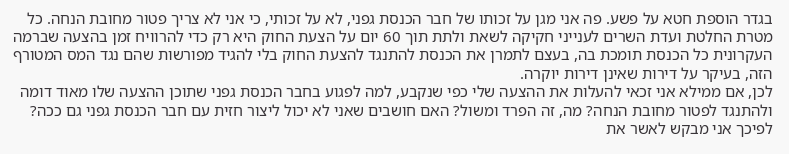בגדר הוספת חטא על פשע. פה אני מגן על זכותו של חבר הכנסת גפני, לא על זכותי, כי אני לא צריך פטור מחובת הנחה. כל מטרת החלטת ועדת השרים לענייני חקיקה לשאת ולתת תוך 60 יום על הצעת החוק היא רק כדי להרוויח זמן בהצעה שברמה העקרונית כל הכנסת תומכת בה, בעצם לתמרן את הכנסת להתנגד להצעת החוק בלי להגיד מפורשות שהם נגד המס המטורף הזה, בעיקר על דירות שאינן דירות יוקרה.
לכן, אם ממילא אני זכאי להעלות את ההצעה שלי כפי שנקבע, למה לפגוע בחבר הכנסת גפני שתוכן ההצעה שלו מאוד דומה ולהתנגד לפטור מחובת הנחה? מה, זה הפרד ומשול? האם חושבים שאני לא יכול ליצור חזית עם חבר הכנסת גפני גם ככה?
לפיכך אני מבקש לאשר את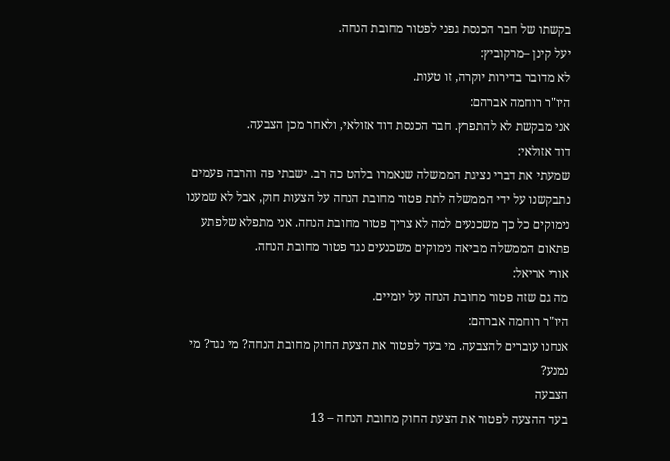בקשתו של חבר הכנסת גפני לפטור מחובת הנחה.
יעל קינן –מרקוביץ:
לא מדובר בדירות יוקרה, זו טעות.
היו"ר רוחמה אברהם:
אני מבקשת לא להתפרץ. חבר הכנסת דוד אזולאי, ולאחר מכן הצבעה.
דוד אזולאי:
שמעתי את דברי נציגת הממשלה שנאמרו בלהט כה רב. ישבתי פה והרבה פעמים נתבקשנו על ידי הממשלה לתת פטור מחובת הנחה על הצעות חוק, אבל לא שמענו נימוקים כל כך משכנעים למה לא צריך פטור מחובת הנחה. אני מתפלא שלפתע פתאום הממשלה מביאה נימוקים משכנעים נגד פטור מחובת הנחה.
אורי אריאל:
מה גם שזה פטור מחובת הנחה על יומיים.
היו"ר רוחמה אברהם:
אנחנו עוברים להצבעה. מי בעד לפטור את הצעת החוק מחובת הנחה? מי נגד? מי נמנע?
הצבעה
בעד ההצעה לפטור את הצעת החוק מחובת הנחה – 13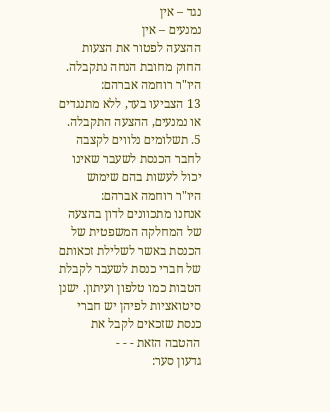נגד – אין
נמנעים – אין
ההצעה לפטור את הצעות החוק מחובת הנחה נתקבלה.
היו"ר רוחמה אברהם:
13 הצביעו בעד, ללא מתנגדים או נמנעים, ההצעה התקבלה.
5. תשלומים נלווים לקצבה לחבר הכנסת לשעבר שאינו יכול לעשות בהם שימוש
היו"ר רוחמה אברהם:
אנחנו מתכוונים לדון בהצעה של המחלקה המשפטית של הכנסת באשר לשלילת זכאותם של חברי כנסת לשעבר לקבלת הטבות כמו טלפון ועיתון. ישנן סיטואציות לפיהן יש חברי כנסת שזכאים לקבל את ההטבה הזאת - - -
גדעון סער: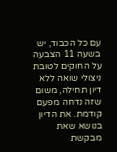עם כל הכבוד, יש בשעה 11 הצבעה על החוקים לטובת ניצולי שואה ללא דיון תחילה, משום שזה נדחה מפעם קודמת. את הדיון בנושא שאת מבקשת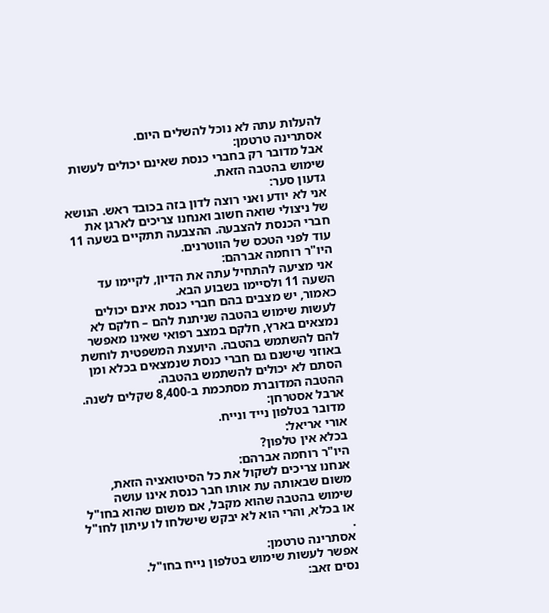להעלות עתה לא נוכל להשלים היום.
אסתרינה טרטמן:
אבל מדובר רק בחברי כנסת שאינם יכולים לעשות שימוש בהטבה הזאת.
גדעון סער:
אני לא יודע ואני רוצה לדון בזה בכובד ראש. הנושא של ניצולי שואה חשוב ואנחנו צריכים לארגן את חברי הכנסת להצבעה. ההצבעה תתקיים בשעה 11 עוד לפני הטכס של הווטרנים.
היו"ר רוחמה אברהם:
אני מציעה להתחיל עתה את הדיון, לקיימו עד השעה 11 ולסיימו בשבוע הבא.
כאמור, יש מצבים בהם חברי כנסת אינם יכולים לעשות שימוש בהטבה שניתנת להם – חלקם לא נמצאים בארץ, חלקם במצב רפואי שאינו מאפשר להם להשתמש בהטבה. היועצת המשפטית לוחשת באוזני שישנם גם חברי כנסת שנמצאים בכלא ומן הסתם לא יכולים להשתמש בהטבה.
ההטבה המדוברת מסתכמת ב-8,400 שקלים לשנה.
ארבל אסטרחן:
מדובר בטלפון נייד ונייח.
אורי אריאל:
בכלא אין טלפון?
היו"ר רוחמה אברהם:
אנחנו צריכים לשקול את כל הסיטואציה הזאת, משום שבאותה עת אותו חבר כנסת אינו עושה שימוש בהטבה שהוא מקבל, אם משום שהוא בחו"ל או בכלא, והרי הוא לא יבקש שישלחו לו עיתון לחו"ל .
אסתרינה טרטמן:
אפשר לעשות שימוש בטלפון נייח בחו"ל.
נסים זאב: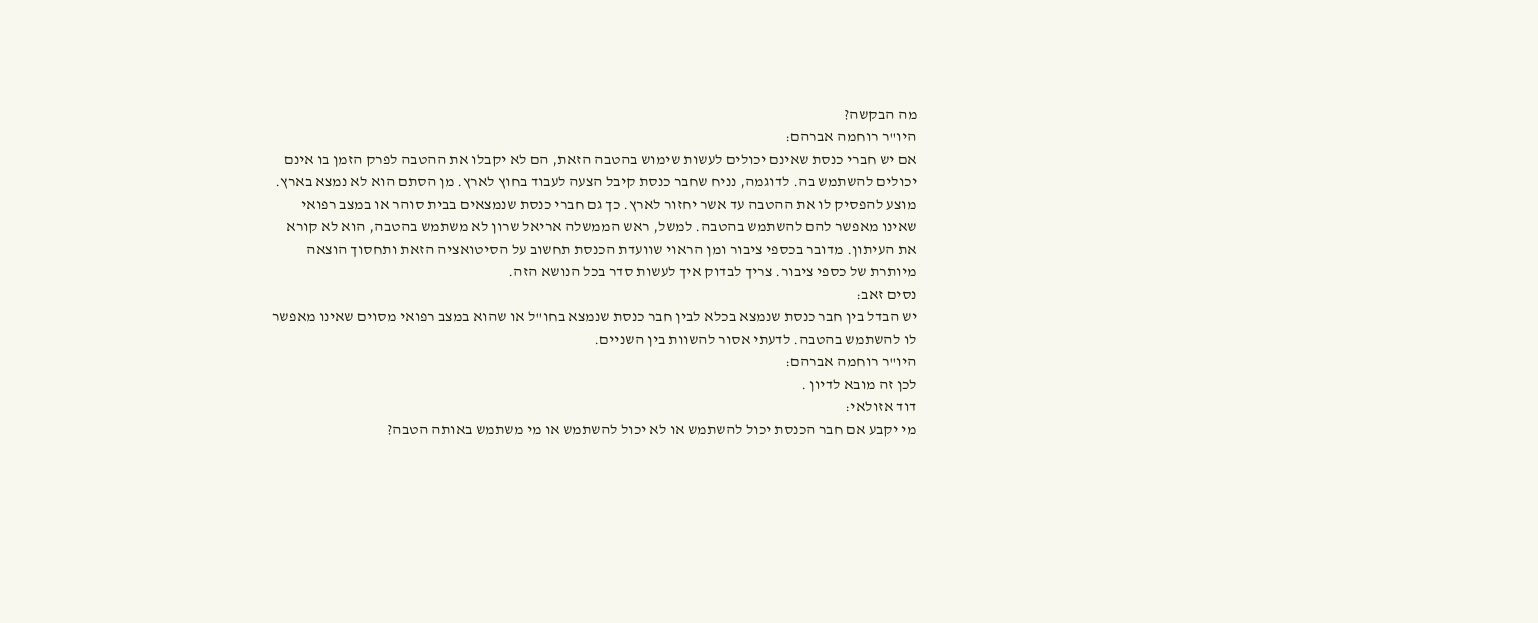מה הבקשה?
היו"ר רוחמה אברהם:
אם יש חברי כנסת שאינם יכולים לעשות שימוש בהטבה הזאת, הם לא יקבלו את ההטבה לפרק הזמן בו אינם יכולים להשתמש בה. לדוגמה, נניח שחבר כנסת קיבל הצעה לעבוד בחוץ לארץ. מן הסתם הוא לא נמצא בארץ. מוצע להפסיק לו את ההטבה עד אשר יחזור לארץ. כך גם חברי כנסת שנמצאים בבית סוהר או במצב רפואי שאינו מאפשר להם להשתמש בהטבה. למשל, ראש הממשלה אריאל שרון לא משתמש בהטבה, הוא לא קורא את העיתון. מדובר בכספי ציבור ומן הראוי שוועדת הכנסת תחשוב על הסיטואציה הזאת ותחסוך הוצאה מיותרת של כספי ציבור. צריך לבדוק איך לעשות סדר בכל הנושא הזה.
נסים זאב:
יש הבדל בין חבר כנסת שנמצא בכלא לבין חבר כנסת שנמצא בחו"ל או שהוא במצב רפואי מסוים שאינו מאפשר לו להשתמש בהטבה. לדעתי אסור להשוות בין השניים.
היו"ר רוחמה אברהם:
לכן זה מובא לדיון .
דוד אזולאי:
מי יקבע אם חבר הכנסת יכול להשתמש או לא יכול להשתמש או מי משתמש באותה הטבה?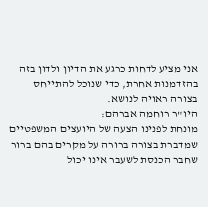אני מציע לדחות כרגע את הדיון ולדון בזה בהזדמנות אחרת, כדי שנוכל להתייחס בצורה ראויה לנושא.
היו"ר רוחמה אברהם:
מונחת לפנינו הצעה של היועצים המשפטיים שמדברת בצורה ברורה על מקרים בהם ברור שחבר הכנסת לשעבר אינו יכול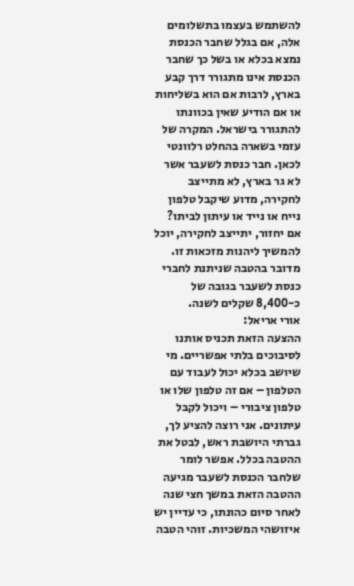להשתמש בעצמו בתשלומים אלה, אם בגלל שחבר הכנסת נמצא בכלא או בשל כך שחבר הכנסת אינו מתגורר דרך קבע בארץ, לרבות אם הוא בשליחות או אם הודיע שאין בכוונתו להתגורר בישראל. המקרה של עזמי בשארה בהחלט רלוונטי לכאן. חבר כנסת לשעבר אשר לא גר בארץ, לא מתייצב לחקירה, מדוע שיקבל טלפון נייח או נייד או עיתון לביתו? אם יחזור, יתייצב לחקירה, יוכל להמשיך ליהנות מזכאות זו. מדובר בהטבה שניתנת לחברי כנסת לשעבר בגובה של כ-8,400 שקלים לשנה.
אורי אריאל:
ההצעה הזאת תכניס אותנו לסיבוכים בלתי אפשריים. מי שיושב בכלא יכול לעבוד עם הטלפון – אם זה טלפון שלו או טלפון ציבורי – ויכול לקבל עיתונים. אני רוצה להציע לך, גברתי היושבת ראש, לבטל את ההטבה בכלל. אפשר לומר שלחבר הכנסת לשעבר מגיעה ההטבה הזאת במשך חצי שנה לאחר סיום כהונתו, כי עדיין יש איזושהי המשכיות. זוהי הטבה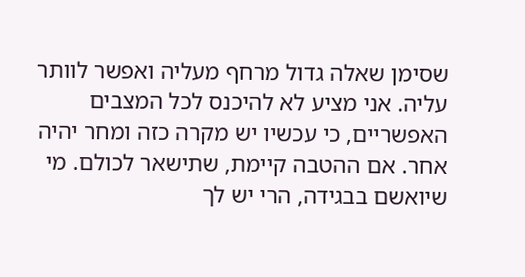שסימן שאלה גדול מרחף מעליה ואפשר לוותר עליה. אני מציע לא להיכנס לכל המצבים האפשריים, כי עכשיו יש מקרה כזה ומחר יהיה אחר. אם ההטבה קיימת, שתישאר לכולם. מי שיואשם בבגידה, הרי יש לך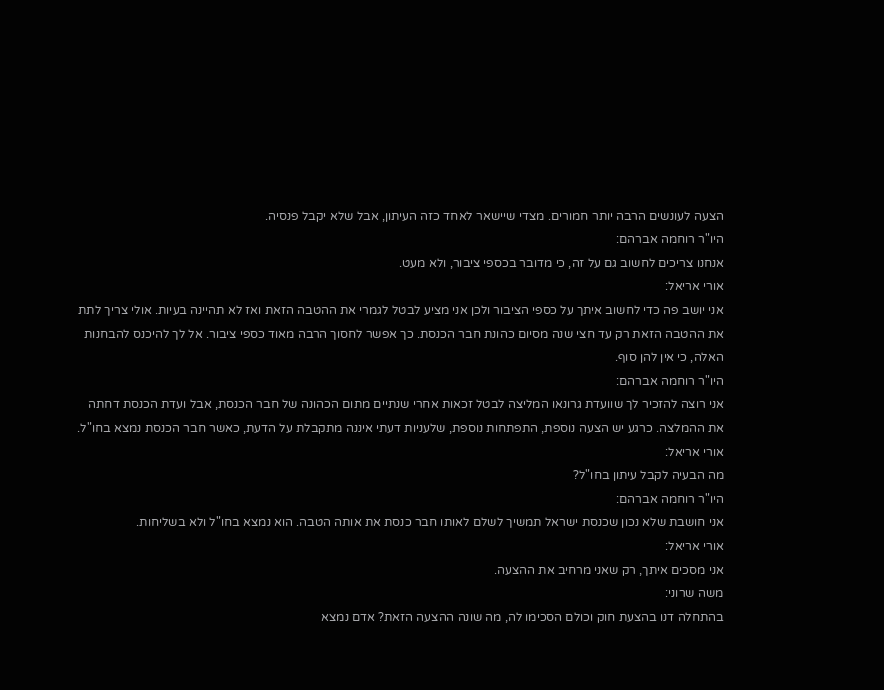הצעה לעונשים הרבה יותר חמורים. מצדי שיישאר לאחד כזה העיתון, אבל שלא יקבל פנסיה.
היו"ר רוחמה אברהם:
אנחנו צריכים לחשוב גם על זה, כי מדובר בכספי ציבור, ולא מעט.
אורי אריאל:
אני יושב פה כדי לחשוב איתך על כספי הציבור ולכן אני מציע לבטל לגמרי את ההטבה הזאת ואז לא תהיינה בעיות. אולי צריך לתת את ההטבה הזאת רק עד חצי שנה מסיום כהונת חבר הכנסת. כך אפשר לחסוך הרבה מאוד כספי ציבור. אל לך להיכנס להבחנות האלה, כי אין להן סוף.
היו"ר רוחמה אברהם:
אני רוצה להזכיר לך שוועדת גרונאו המליצה לבטל זכאות אחרי שנתיים מתום הכהונה של חבר הכנסת, אבל ועדת הכנסת דחתה את ההמלצה. כרגע יש הצעה נוספת, התפתחות נוספת, שלעניות דעתי איננה מתקבלת על הדעת, כאשר חבר הכנסת נמצא בחו"ל.
אורי אריאל:
מה הבעיה לקבל עיתון בחו"ל?
היו"ר רוחמה אברהם:
אני חושבת שלא נכון שכנסת ישראל תמשיך לשלם לאותו חבר כנסת את אותה הטבה. הוא נמצא בחו"ל ולא בשליחות.
אורי אריאל:
אני מסכים איתך, רק שאני מרחיב את ההצעה.
משה שרוני:
בהתחלה דנו בהצעת חוק וכולם הסכימו לה, מה שונה ההצעה הזאת? אדם נמצא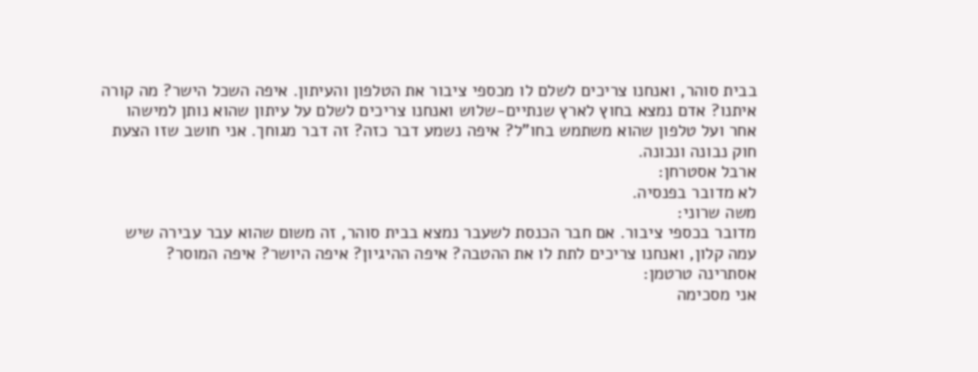בבית סוהר, ואנחנו צריכים לשלם לו מכספי ציבור את הטלפון והעיתון. איפה השכל הישר? מה קורה איתנו? אדם נמצא בחוץ לארץ שנתיים-שלוש ואנחנו צריכים לשלם על עיתון שהוא נותן למישהו אחר ועל טלפון שהוא משתמש בחו"ל? איפה נשמע דבר כזה? זה דבר מגוחך. אני חושב שזו הצעת חוק נבונה ונכונה.
ארבל אסטרחן:
לא מדובר בפנסיה.
משה שרוני:
מדובר בכספי ציבור. אם חבר הכנסת לשעבר נמצא בבית סוהר, זה משום שהוא עבר עבירה שיש עמה קלון, ואנחנו צריכים לתת לו את ההטבה? איפה ההיגיון? איפה היושר? איפה המוסר?
אסתרינה טרטמן:
אני מסכימה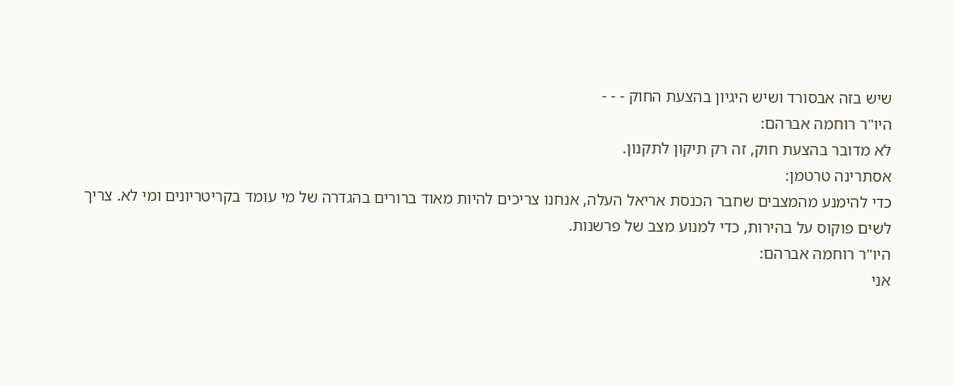שיש בזה אבסורד ושיש היגיון בהצעת החוק - - -
היו"ר רוחמה אברהם:
לא מדובר בהצעת חוק, זה רק תיקון לתקנון.
אסתרינה טרטמן:
כדי להימנע מהמצבים שחבר הכנסת אריאל העלה, אנחנו צריכים להיות מאוד ברורים בהגדרה של מי עומד בקריטריונים ומי לא. צריך לשים פוקוס על בהירות, כדי למנוע מצב של פרשנות.
היו"ר רוחמה אברהם:
אני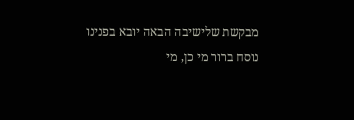מבקשת שלישיבה הבאה יובא בפנינו נוסח ברור מי כן, מי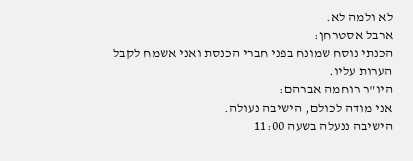לא ולמה לא.
ארבל אסטרחן:
הכנתי נוסח שמונח בפני חברי הכנסת ואני אשמח לקבל הערות עליו.
היו"ר רוחמה אברהם:
אני מודה לכולם, הישיבה נעולה.
הישיבה ננעלה בשעה 11:00